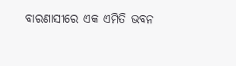ବାରଣାସୀରେ ଏକ ଏମିତି ଭବନ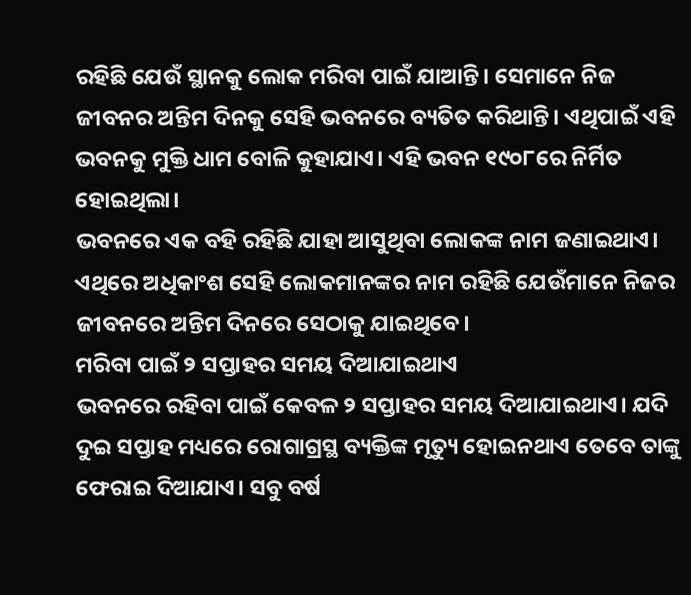ରହିଛି ଯେଉଁ ସ୍ଥାନକୁ ଲୋକ ମରିବା ପାଇଁ ଯାଆନ୍ତି। ସେମାନେ ନିଜ ଜୀବନର ଅନ୍ତିମ ଦିନକୁ ସେହି ଭବନରେ ବ୍ୟତିତ କରିଥାନ୍ତି। ଏଥିପାଇଁ ଏହି ଭବନକୁ ମୁକ୍ତି ଧାମ ବୋଳି କୁହାଯାଏ। ଏହି ଭବନ ୧୯୦୮ରେ ନିର୍ମିତ ହୋଇଥିଲା।
ଭବନରେ ଏକ ବହି ରହିଛି ଯାହା ଆସୁଥିବା ଲୋକଙ୍କ ନାମ ଜଣାଇଥାଏ। ଏଥିରେ ଅଧିକାଂଶ ସେହି ଲୋକମାନଙ୍କର ନାମ ରହିଛି ଯେଉଁମାନେ ନିଜର ଜୀବନରେ ଅନ୍ତିମ ଦିନରେ ସେଠାକୁ ଯାଇଥିବେ।
ମରିବା ପାଇଁ ୨ ସପ୍ତାହର ସମୟ ଦିଆଯାଇଥାଏ
ଭବନରେ ରହିବା ପାଇଁ କେବଳ ୨ ସପ୍ତାହର ସମୟ ଦିଆଯାଇଥାଏ। ଯଦି ଦୁଇ ସପ୍ତାହ ମଧ୍ୟରେ ରୋଗାଗ୍ରସ୍ଥ ବ୍ୟକ୍ତିଙ୍କ ମୃତ୍ୟୁ ହୋଇନଥାଏ ତେବେ ତାଙ୍କୁ ଫେରାଇ ଦିଆଯାଏ। ସବୁ ବର୍ଷ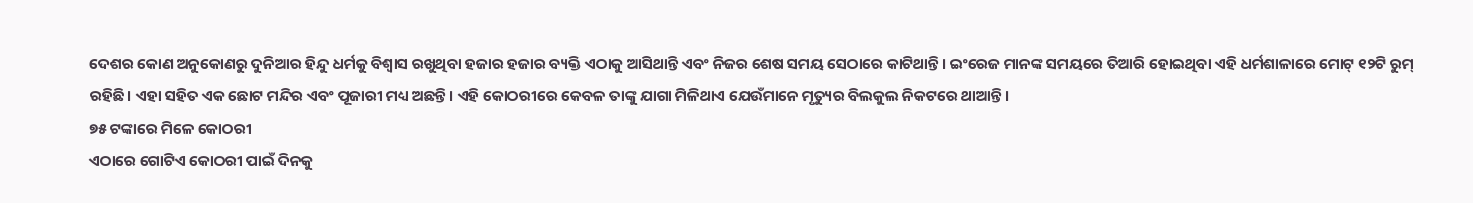ଦେଶର କୋଣ ଅନୁକୋଣରୁ ଦୁନିଆର ହିନ୍ଦୁ ଧର୍ମକୁ ବିଶ୍ବାସ ରଖୁଥିବା ହଜାର ହଜାର ବ୍ୟକ୍ତି ଏଠାକୁ ଆସିଥାନ୍ତି ଏବଂ ନିଜର ଶେଷ ସମୟ ସେଠାରେ କାଟିଥାନ୍ତି। ଇଂରେଜ ମାନଙ୍କ ସମୟରେ ତିଆରି ହୋଇଥିବା ଏହି ଧର୍ମଶାଳାରେ ମୋଟ୍ ୧୨ଟି ରୁମ୍ ରହିଛି। ଏହା ସହିତ ଏକ ଛୋଟ ମନ୍ଦିର ଏବଂ ପୂଜାରୀ ମଧ୍ୟ ଅଛନ୍ତି। ଏହି କୋଠରୀରେ କେବଳ ତାଙ୍କୁ ଯାଗା ମିଳିଥାଏ ଯେଉଁମାନେ ମୃତ୍ୟୁର ବିଲକୁଲ ନିକଟରେ ଥାଆନ୍ତି।
୭୫ ଟଙ୍କାରେ ମିଳେ କୋଠରୀ
ଏଠାରେ ଗୋଟିଏ କୋଠରୀ ପାଇଁ ଦିନକୁ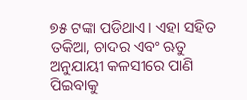୭୫ ଟଙ୍କା ପଡିଥାଏ। ଏହା ସହିତ ତକିଆ, ଚାଦର ଏବଂ ଋତୁ ଅନୁଯାୟୀ କଳସୀରେ ପାଣି ପିଇବାକୁ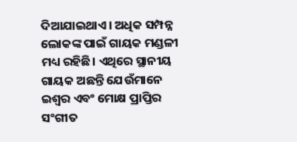ଦିଆଯାଇଥାଏ। ଅଧିକ ସମ୍ପନ୍ନ ଲୋକଙ୍କ ପାଇଁ ଗାୟକ ମଣ୍ଡଳୀ ମଧ୍ୟ ରହିଛି। ଏଥିରେ ସ୍ଥାନୀୟ ଗାୟକ ଅଛନ୍ତି ଯେଉଁମାନେ ଇଶ୍ବର ଏବଂ ମୋକ୍ଷ ପ୍ରାପ୍ତିର ସଂଗୀତ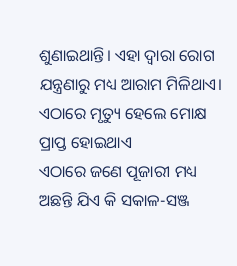ଶୁଣାଇଥାନ୍ତି। ଏହା ଦ୍ବାରା ରୋଗ ଯନ୍ତ୍ରଣାରୁ ମଧ୍ୟ ଆରାମ ମିଳିଥାଏ।
ଏଠାରେ ମୃତ୍ୟୁ ହେଲେ ମୋକ୍ଷ ପ୍ରାପ୍ତ ହୋଇଥାଏ
ଏଠାରେ ଜଣେ ପୂଜାରୀ ମଧ୍ୟ ଅଛନ୍ତି ଯିଏ କି ସକାଳ-ସଞ୍ଜ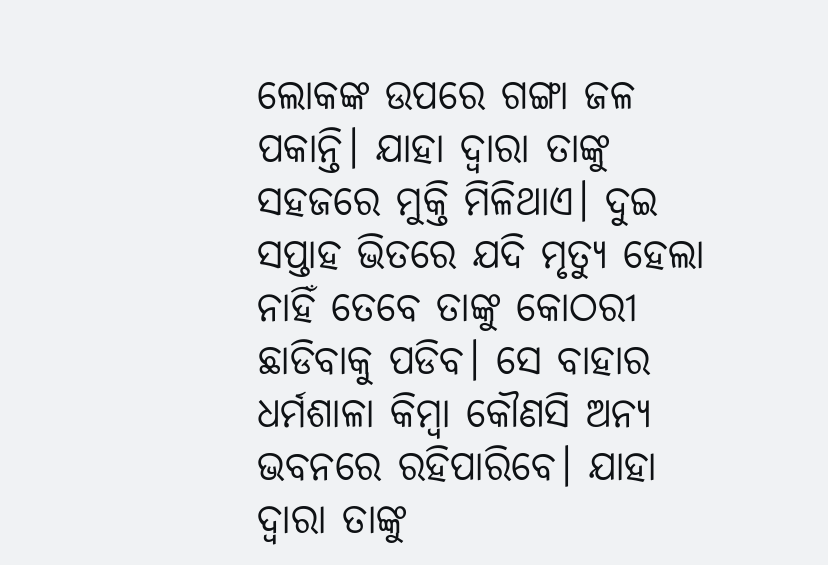ଲୋକଙ୍କ ଉପରେ ଗଙ୍ଗା ଜଳ ପକାନ୍ତି। ଯାହା ଦ୍ବାରା ତାଙ୍କୁ ସହଜରେ ମୁକ୍ତି ମିଳିଥାଏ। ଦୁଇ ସପ୍ତାହ ଭିତରେ ଯଦି ମୃତ୍ୟୁ ହେଲା ନାହିଁ ତେବେ ତାଙ୍କୁ କୋଠରୀ ଛାଡିବାକୁ ପଡିବ। ସେ ବାହାର ଧର୍ମଶାଳା କିମ୍ବା କୌଣସି ଅନ୍ୟ ଭବନରେ ରହିପାରିବେ। ଯାହା ଦ୍ବାରା ତାଙ୍କୁ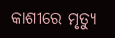କାଶୀରେ ମୃତ୍ୟୁ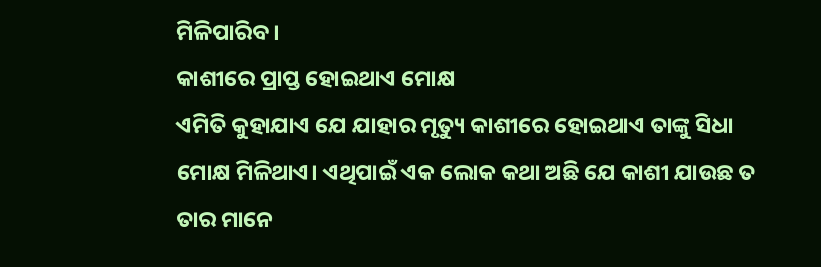ମିଳିପାରିବ।
କାଶୀରେ ପ୍ରାପ୍ତ ହୋଇଥାଏ ମୋକ୍ଷ
ଏମିତି କୁହାଯାଏ ଯେ ଯାହାର ମୃତ୍ୟୁ କାଶୀରେ ହୋଇଥାଏ ତାଙ୍କୁ ସିଧା ମୋକ୍ଷ ମିଳିଥାଏ। ଏଥିପାଇଁ ଏକ ଲୋକ କଥା ଅଛି ଯେ କାଶୀ ଯାଉଛ ତ ତାର ମାନେ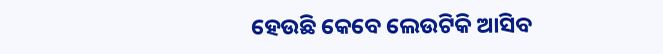ହେଉଛି କେବେ ଲେଉଟିକି ଆସିବ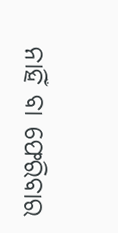ନାହିଁ ବା ଫେରିବାର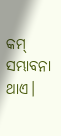କମ୍ ସମ୍ଭାବନା ଥାଏ।